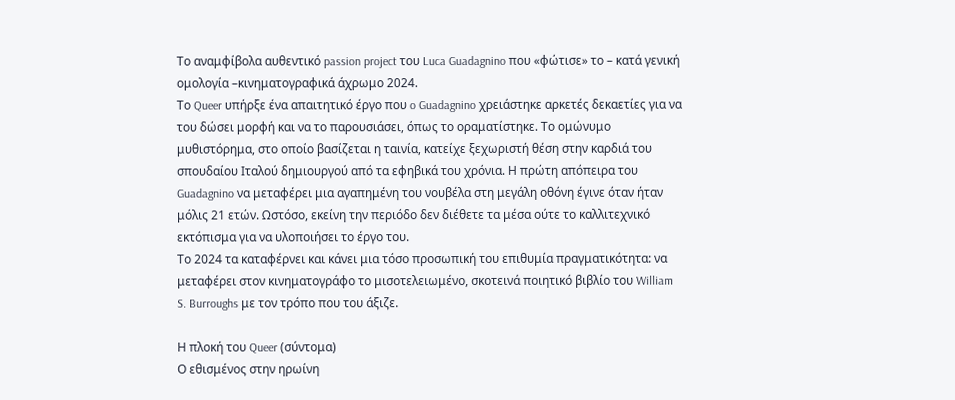Το αναμφίβολα αυθεντικό passion project του Luca Guadagnino που «φώτισε» το – κατά γενική ομολογία –κινηματογραφικά άχρωμο 2024.
Το Queer υπήρξε ένα απαιτητικό έργο που o Guadagnino χρειάστηκε αρκετές δεκαετίες για να του δώσει μορφή και να το παρουσιάσει, όπως το οραματίστηκε. Το ομώνυμο μυθιστόρημα, στο οποίο βασίζεται η ταινία, κατείχε ξεχωριστή θέση στην καρδιά του σπουδαίου Ιταλού δημιουργού από τα εφηβικά του χρόνια. Η πρώτη απόπειρα του Guadagnino να μεταφέρει μια αγαπημένη του νουβέλα στη μεγάλη οθόνη έγινε όταν ήταν μόλις 21 ετών. Ωστόσο, εκείνη την περιόδο δεν διέθετε τα μέσα ούτε το καλλιτεχνικό εκτόπισμα για να υλοποιήσει το έργο του.
Το 2024 τα καταφέρνει και κάνει μια τόσο προσωπική του επιθυμία πραγματικότητα: να μεταφέρει στον κινηματογράφο το μισοτελειωμένο, σκοτεινά ποιητικό βιβλίο του William S. Burroughs με τον τρόπο που του άξιζε.

Η πλοκή του Queer (σύντομα)
Ο εθισμένος στην ηρωίνη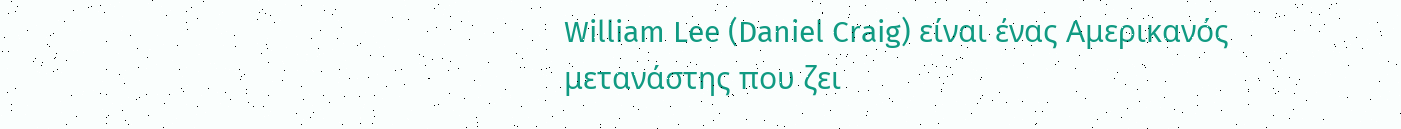William Lee (Daniel Craig) είναι ένας Αμερικανός μετανάστης που ζει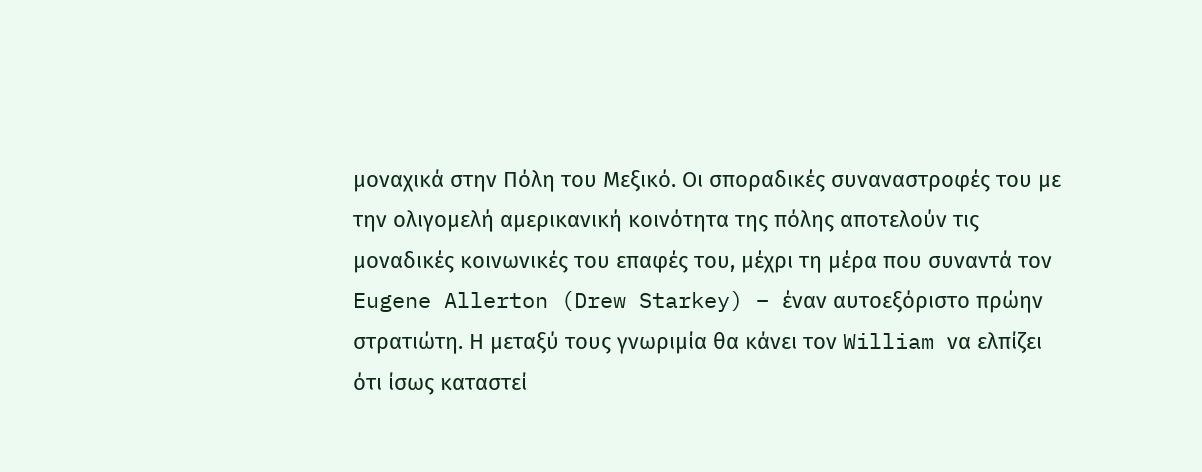μοναχικά στην Πόλη του Μεξικό. Οι σποραδικές συναναστροφές του με την ολιγομελή αμερικανική κοινότητα της πόλης αποτελούν τις μοναδικές κοινωνικές του επαφές του, μέχρι τη μέρα που συναντά τον Eugene Allerton (Drew Starkey) – έναν αυτοεξόριστο πρώην στρατιώτη. Η μεταξύ τους γνωριμία θα κάνει τον William να ελπίζει ότι ίσως καταστεί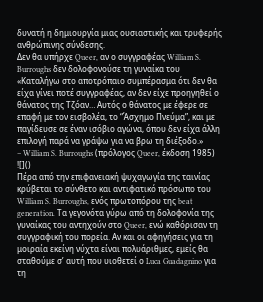δυνατή η δημιουργία μιας ουσιαστικής και τρυφερής ανθρώπινης σύνδεσης.
Δεν θα υπήρχε Queer, αν ο συγγραφέας William S. Burroughs δεν δολοφονούσε τη γυναίκα του
«Καταλήγω στο αποτρόπαιο συμπέρασμα ότι δεν θα είχα γίνει ποτέ συγγραφέας, αν δεν είχε προηγηθεί ο θάνατος της Τζόαν… Αυτός ο θάνατος με έφερε σε επαφή με τον εισβολέα, το “Άσχημο Πνεύμα”, και με παγίδευσε σε έναν ισόβιο αγώνα, όπου δεν είχα άλλη επιλογή παρά να γράψω για να βρω τη διέξοδο.»
– William S. Burroughs (πρόλογος Queer, έκδοση 1985)
![]()
Πέρα από την επιφανειακή ψυχαγωγία της ταινίας κρύβεται το σύνθετο και αντιφατικό πρόσωπο του William S. Burroughs, ενός πρωτοπόρου της beat generation. Τα γεγονότα γύρω από τη δολοφονία της γυναίκας του αντηχούν στο Queer, ενώ καθόρισαν τη συγγραφική του πορεία. Αν και οι αφηγήσεις για τη μοιραία εκείνη νύχτα είναι πολυάριθμες, εμείς θα σταθούμε σ’ αυτή που υιοθετεί ο Luca Guadagnino για τη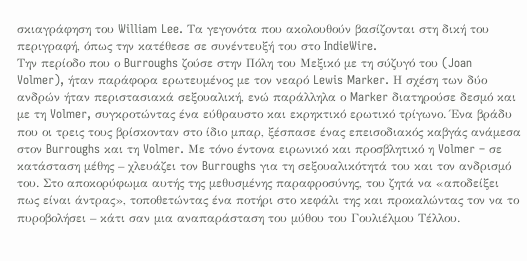σκιαγράφηση του William Lee. Τα γεγονότα που ακολουθούν βασίζονται στη δική του περιγραφή, όπως την κατέθεσε σε συνέντευξή του στο IndieWire.
Την περίοδο που ο Burroughs ζούσε στην Πόλη του Μεξικό με τη σύζυγό του (Joan Volmer), ήταν παράφορα ερωτευμένος με τον νεαρό Lewis Marker. Η σχέση των δύο ανδρών ήταν περιστασιακά σεξουαλική, ενώ παράλληλα ο Marker διατηρούσε δεσμό και με τη Volmer, συγκροτώντας ένα εύθραυστο και εκρηκτικό ερωτικό τρίγωνο. Ένα βράδυ που οι τρεις τους βρίσκονταν στο ίδιο μπαρ, ξέσπασε ένας επεισοδιακός καβγάς ανάμεσα στον Burroughs και τη Volmer. Με τόνο έντονα ειρωνικό και προσβλητικό η Volmer – σε κατάσταση μέθης – χλευάζει τον Burroughs για τη σεξουαλικότητά του και τον ανδρισμό του. Στο αποκορύφωμα αυτής της μεθυσμένης παραφροσύνης, του ζητά να «αποδείξει πως είναι άντρας», τοποθετώντας ένα ποτήρι στο κεφάλι της και προκαλώντας τον να το πυροβολήσει – κάτι σαν μια αναπαράσταση του μύθου του Γουλιέλμου Τέλλου.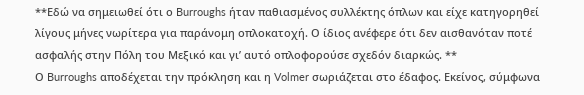**Εδώ να σημειωθεί ότι ο Burroughs ήταν παθιασμένος συλλέκτης όπλων και είχε κατηγορηθεί λίγους μήνες νωρίτερα για παράνομη οπλοκατοχή. Ο ίδιος ανέφερε ότι δεν αισθανόταν ποτέ ασφαλής στην Πόλη του Μεξικό και γι’ αυτό οπλοφορούσε σχεδόν διαρκώς. **
Ο Burroughs αποδέχεται την πρόκληση και η Volmer σωριάζεται στο έδαφος. Εκείνος, σύμφωνα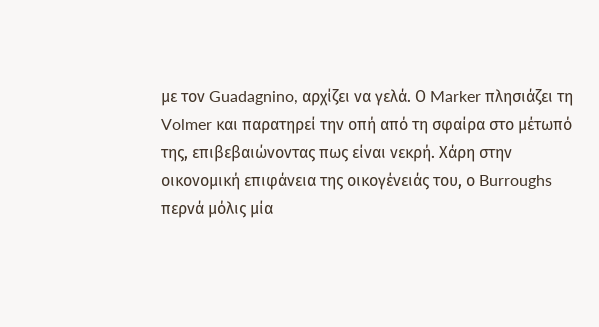με τον Guadagnino, αρχίζει να γελά. Ο Marker πλησιάζει τη Volmer και παρατηρεί την οπή από τη σφαίρα στο μέτωπό της, επιβεβαιώνοντας πως είναι νεκρή. Χάρη στην οικονομική επιφάνεια της οικογένειάς του, ο Burroughs περνά μόλις μία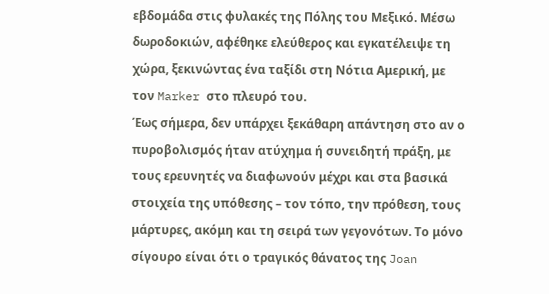εβδομάδα στις φυλακές της Πόλης του Μεξικό. Μέσω δωροδοκιών, αφέθηκε ελεύθερος και εγκατέλειψε τη χώρα, ξεκινώντας ένα ταξίδι στη Νότια Αμερική, με τον Marker στο πλευρό του.
Έως σήμερα, δεν υπάρχει ξεκάθαρη απάντηση στο αν ο πυροβολισμός ήταν ατύχημα ή συνειδητή πράξη, με τους ερευνητές να διαφωνούν μέχρι και στα βασικά στοιχεία της υπόθεσης – τον τόπο, την πρόθεση, τους μάρτυρες, ακόμη και τη σειρά των γεγονότων. Το μόνο σίγουρο είναι ότι ο τραγικός θάνατος της Joan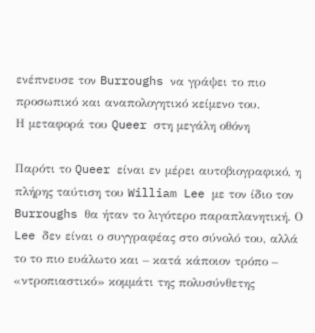ενέπνευσε τον Burroughs να γράψει το πιο προσωπικό και αναπολογητικό κείμενο του.
Η μεταφορά του Queer στη μεγάλη οθόνη

Παρότι το Queer είναι εν μέρει αυτοβιογραφικό, η πλήρης ταύτιση του William Lee με τον ίδιο τον Burroughs θα ήταν το λιγότερο παραπλανητική. Ο Lee δεν είναι ο συγγραφέας στο σύνολό του, αλλά το το πιο ευάλωτο και – κατά κάποιον τρόπο – «ντροπιαστικό» κομμάτι της πολυσύνθετης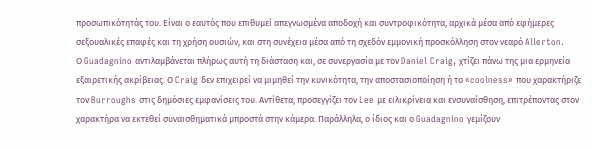προσωπικότητάς του. Είναι ο εαυτός που επιθυμεί απεγνωσμένα αποδοχή και συντροφικότητα, αρχικά μέσα από εφήμερες σεξουαλικές επαφές και τη χρήση ουσιών, και στη συνέχεια μέσα από τη σχεδόν εμμονική προσκόλληση στον νεαρό Allerton.
Ο Guadagnino αντιλαμβάνεται πλήρως αυτή τη διάσταση και, σε συνεργασία με τον Daniel Craig, χτίζει πάνω της μια ερμηνεία εξαιρετικής ακρίβειας. Ο Craig δεν επιχειρεί να μιμηθεί την κυνικότητα, την αποστασιοποίηση ή το «coolness» που χαρακτήριζε τον Burroughs στις δημόσιες εμφανίσεις του. Αντίθετα, προσεγγίζει τον Lee με ειλικρίνεια και ενσυναίσθηση, επιτρέποντας στον χαρακτήρα να εκτεθεί συναισθηματικά μπροστά στην κάμερα. Παράλληλα, ο ίδιος και ο Guadagnino γεμίζουν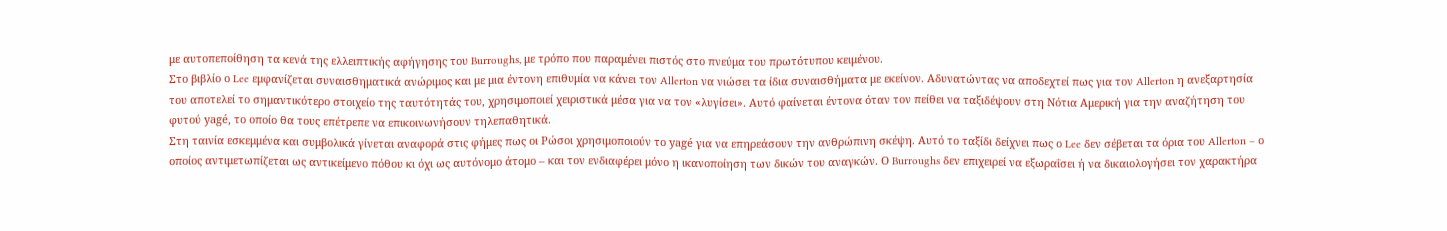με αυτοπεποίθηση τα κενά της ελλειπτικής αφήγησης του Burroughs, με τρόπο που παραμένει πιστός στο πνεύμα του πρωτότυπου κειμένου.
Στο βιβλίο ο Lee εμφανίζεται συναισθηματικά ανώριμος και με μια έντονη επιθυμία να κάνει τον Allerton να νιώσει τα ίδια συναισθήματα με εκείνον. Αδυνατώντας να αποδεχτεί πως για τον Allerton η ανεξαρτησία του αποτελεί το σημαντικότερο στοιχείο της ταυτότητάς του, χρησιμοποιεί χειριστικά μέσα για να τον «λυγίσει». Αυτό φαίνεται έντονα όταν τον πείθει να ταξιδέψουν στη Νότια Αμερική για την αναζήτηση του φυτού yagé, το οποίο θα τους επέτρεπε να επικοινωνήσουν τηλεπαθητικά.
Στη ταινία εσκεμμένα και συμβολικά γίνεται αναφορά στις φήμες πως οι Ρώσοι χρησιμοποιούν το yagé για να επηρεάσουν την ανθρώπινη σκέψη. Αυτό το ταξίδι δείχνει πως ο Lee δεν σέβεται τα όρια του Allerton – ο οποίος αντιμετωπίζεται ως αντικείμενο πόθου κι όχι ως αυτόνομο άτομο – και τον ενδιαφέρει μόνο η ικανοποίηση των δικών του αναγκών. Ο Burroughs δεν επιχειρεί να εξωραΐσει ή να δικαιολογήσει τον χαρακτήρα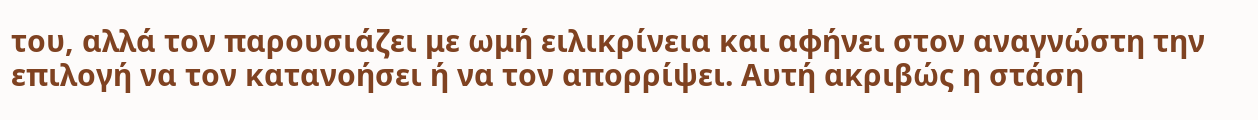του, αλλά τον παρουσιάζει με ωμή ειλικρίνεια και αφήνει στον αναγνώστη την επιλογή να τον κατανοήσει ή να τον απορρίψει. Αυτή ακριβώς η στάση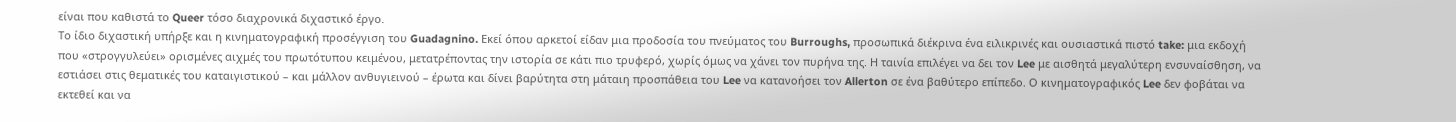είναι που καθιστά το Queer τόσο διαχρονικά διχαστικό έργο.
Το ίδιο διχαστική υπήρξε και η κινηματογραφική προσέγγιση του Guadagnino. Εκεί όπου αρκετοί είδαν μια προδοσία του πνεύματος του Burroughs, προσωπικά διέκρινα ένα ειλικρινές και ουσιαστικά πιστό take: μια εκδοχή που «στρογγυλεύει» ορισμένες αιχμές του πρωτότυπου κειμένου, μετατρέποντας την ιστορία σε κάτι πιο τρυφερό, χωρίς όμως να χάνει τον πυρήνα της. Η ταινία επιλέγει να δει τον Lee με αισθητά μεγαλύτερη ενσυναίσθηση, να εστιάσει στις θεματικές του καταιγιστικού – και μάλλον ανθυγιεινού – έρωτα και δίνει βαρύτητα στη μάταιη προσπάθεια του Lee να κατανοήσει τον Allerton σε ένα βαθύτερο επίπεδο. Ο κινηματογραφικός Lee δεν φοβάται να εκτεθεί και να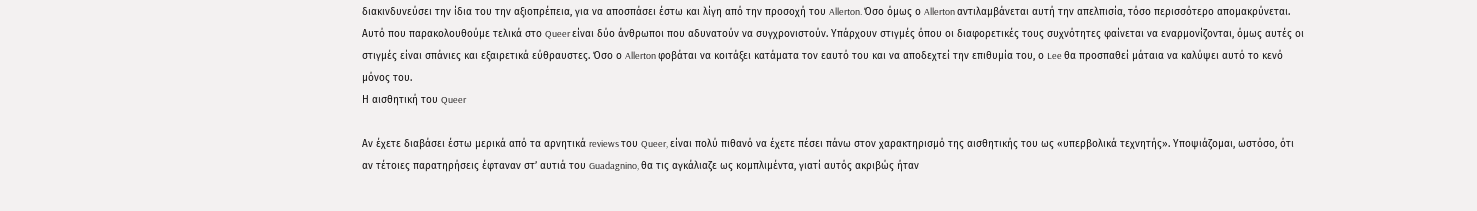διακινδυνεύσει την ίδια του την αξιοπρέπεια, για να αποσπάσει έστω και λίγη από την προσοχή του Allerton. Όσο όμως ο Allerton αντιλαμβάνεται αυτή την απελπισία, τόσο περισσότερο απομακρύνεται.
Αυτό που παρακολουθούμε τελικά στο Queer είναι δύο άνθρωποι που αδυνατούν να συγχρονιστούν. Υπάρχουν στιγμές όπου οι διαφορετικές τους συχνότητες φαίνεται να εναρμονίζονται, όμως αυτές οι στιγμές είναι σπάνιες και εξαιρετικά εύθραυστες. Όσο ο Allerton φοβάται να κοιτάξει κατάματα τον εαυτό του και να αποδεχτεί την επιθυμία του, ο Lee θα προσπαθεί μάταια να καλύψει αυτό το κενό μόνος του.
Η αισθητική του Queer

Αν έχετε διαβάσει έστω μερικά από τα αρνητικά reviews του Queer, είναι πολύ πιθανό να έχετε πέσει πάνω στον χαρακτηρισμό της αισθητικής του ως «υπερβολικά τεχνητής». Υποψιάζομαι, ωστόσο, ότι αν τέτοιες παρατηρήσεις έφταναν στ’ αυτιά του Guadagnino, θα τις αγκάλιαζε ως κομπλιμέντα, γιατί αυτός ακριβώς ήταν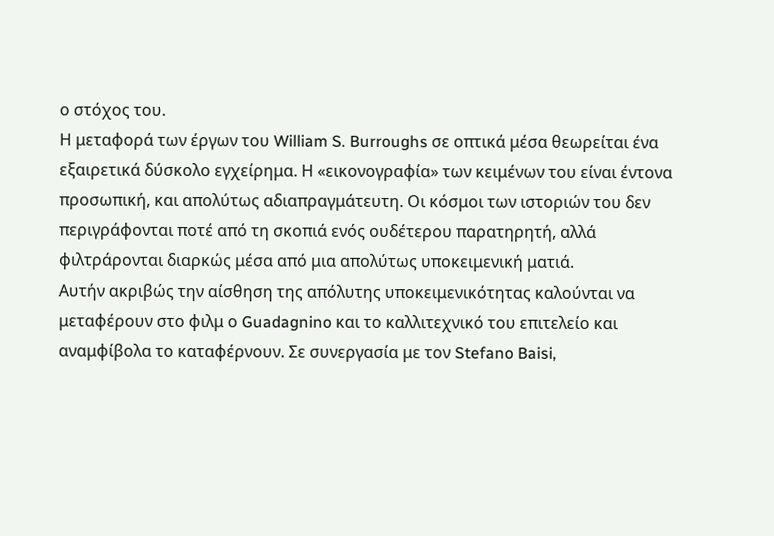ο στόχος του.
Η μεταφορά των έργων του William S. Burroughs σε οπτικά μέσα θεωρείται ένα εξαιρετικά δύσκολο εγχείρημα. Η «εικονογραφία» των κειμένων του είναι έντονα προσωπική, και απολύτως αδιαπραγμάτευτη. Οι κόσμοι των ιστοριών του δεν περιγράφονται ποτέ από τη σκοπιά ενός ουδέτερου παρατηρητή, αλλά φιλτράρονται διαρκώς μέσα από μια απολύτως υποκειμενική ματιά.
Αυτήν ακριβώς την αίσθηση της απόλυτης υποκειμενικότητας καλούνται να μεταφέρουν στο φιλμ ο Guadagnino και το καλλιτεχνικό του επιτελείο και αναμφίβολα το καταφέρνουν. Σε συνεργασία με τον Stefano Baisi,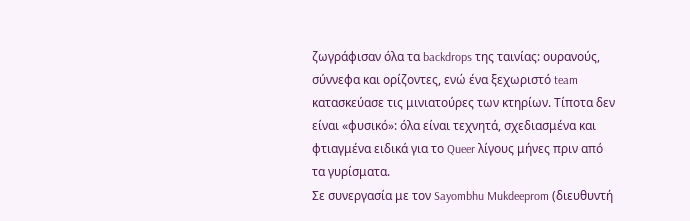ζωγράφισαν όλα τα backdrops της ταινίας: ουρανούς, σύννεφα και ορίζοντες, ενώ ένα ξεχωριστό team κατασκεύασε τις μινιατούρες των κτηρίων. Τίποτα δεν είναι «φυσικό»: όλα είναι τεχνητά, σχεδιασμένα και φτιαγμένα ειδικά για το Queer λίγους μήνες πριν από τα γυρίσματα.
Σε συνεργασία με τον Sayombhu Mukdeeprom (διευθυντή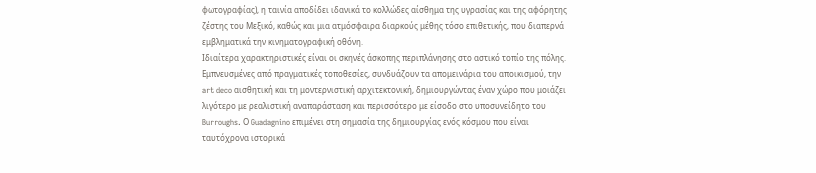φωτογραφίας), η ταινία αποδίδει ιδανικά το κολλώδες αίσθημα της υγρασίας και της αφόρητης ζέστης του Μεξικό, καθώς και μια ατμόσφαιρα διαρκούς μέθης τόσο επιθετικής, που διαπερνά εμβληματικά την κινηματογραφική οθόνη.
Ιδιαίτερα χαρακτηριστικές είναι οι σκηνές άσκοπης περιπλάνησης στο αστικό τοπίο της πόλης. Εμπνευσμένες από πραγματικές τοποθεσίες, συνδυάζουν τα απομεινάρια του αποικισμού, την art deco αισθητική και τη μοντερνιστική αρχιτεκτονική, δημιουργώντας έναν χώρο που μοιάζει λιγότερο με ρεαλιστική αναπαράσταση και περισσότερο με είσοδο στο υποσυνείδητο του Burroughs. Ο Guadagnino επιμένει στη σημασία της δημιουργίας ενός κόσμου που είναι ταυτόχρονα ιστορικά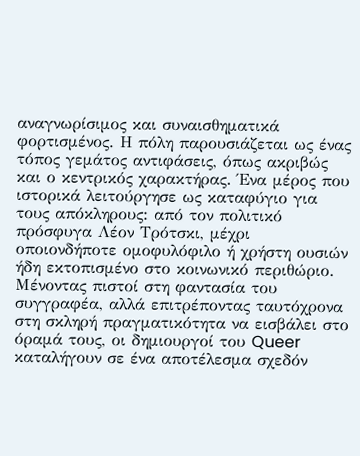αναγνωρίσιμος και συναισθηματικά φορτισμένος. Η πόλη παρουσιάζεται ως ένας τόπος γεμάτος αντιφάσεις, όπως ακριβώς και ο κεντρικός χαρακτήρας. Ένα μέρος που ιστορικά λειτούργησε ως καταφύγιο για τους απόκληρους: από τον πολιτικό πρόσφυγα Λέον Τρότσκι, μέχρι οποιονδήποτε ομοφυλόφιλο ή χρήστη ουσιών ήδη εκτοπισμένο στο κοινωνικό περιθώριο.
Μένοντας πιστοί στη φαντασία του συγγραφέα, αλλά επιτρέποντας ταυτόχρονα στη σκληρή πραγματικότητα να εισβάλει στο όραμά τους, οι δημιουργοί του Queer καταλήγουν σε ένα αποτέλεσμα σχεδόν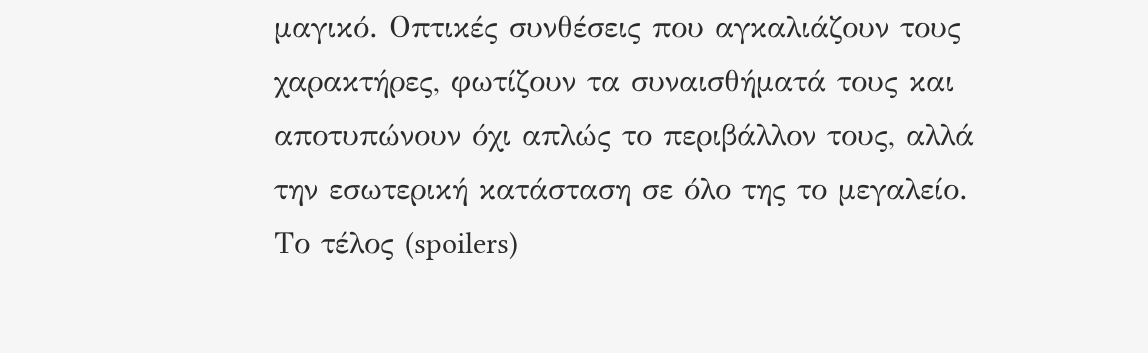μαγικό. Οπτικές συνθέσεις που αγκαλιάζουν τους χαρακτήρες, φωτίζουν τα συναισθήματά τους και αποτυπώνουν όχι απλώς το περιβάλλον τους, αλλά την εσωτερική κατάσταση σε όλο της το μεγαλείο.
Το τέλος (spoilers)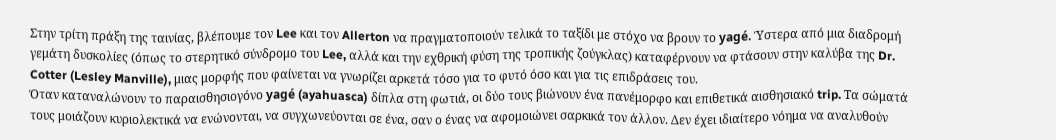Στην τρίτη πράξη της ταινίας, βλέπουμε τον Lee και τον Allerton να πραγματοποιούν τελικά το ταξίδι με στόχο να βρουν το yagé. Ύστερα από μια διαδρομή γεμάτη δυσκολίες (όπως το στερητικό σύνδρομο του Lee, αλλά και την εχθρική φύση της τροπικής ζούγκλας) καταφέρνουν να φτάσουν στην καλύβα της Dr. Cotter (Lesley Manville), μιας μορφής που φαίνεται να γνωρίζει αρκετά τόσο για το φυτό όσο και για τις επιδράσεις του.
Όταν καταναλώνουν το παραισθησιογόνο yagé (ayahuasca) δίπλα στη φωτιά, οι δύο τους βιώνουν ένα πανέμορφο και επιθετικά αισθησιακό trip. Τα σώματά τους μοιάζουν κυριολεκτικά να ενώνονται, να συγχωνεύονται σε ένα, σαν ο ένας να αφομοιώνει σαρκικά τον άλλον. Δεν έχει ιδιαίτερο νόημα να αναλυθούν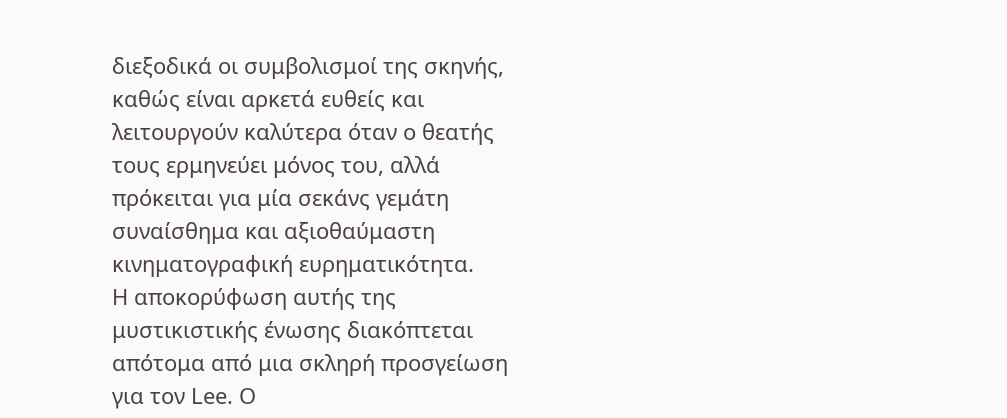διεξοδικά οι συμβολισμοί της σκηνής, καθώς είναι αρκετά ευθείς και λειτουργούν καλύτερα όταν ο θεατής τους ερμηνεύει μόνος του, αλλά πρόκειται για μία σεκάνς γεμάτη συναίσθημα και αξιοθαύμαστη κινηματογραφική ευρηματικότητα.
Η αποκορύφωση αυτής της μυστικιστικής ένωσης διακόπτεται απότομα από μια σκληρή προσγείωση για τον Lee. Ο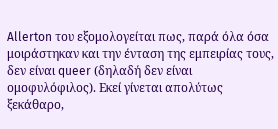Allerton του εξομολογείται πως, παρά όλα όσα μοιράστηκαν και την ένταση της εμπειρίας τους, δεν είναι queer (δηλαδή δεν είναι ομοφυλόφιλος). Εκεί γίνεται απολύτως ξεκάθαρο,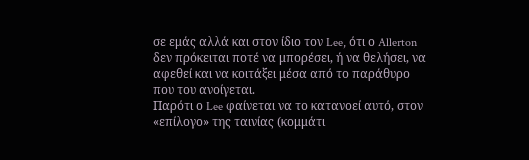σε εμάς αλλά και στον ίδιο τον Lee, ότι ο Allerton δεν πρόκειται ποτέ να μπορέσει, ή να θελήσει, να αφεθεί και να κοιτάξει μέσα από το παράθυρο που του ανοίγεται.
Παρότι ο Lee φαίνεται να το κατανοεί αυτό, στον «επίλογο» της ταινίας (κομμάτι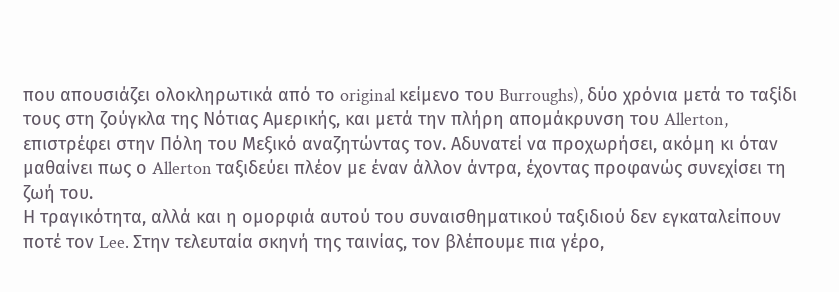που απουσιάζει ολοκληρωτικά από το original κείμενο του Burroughs), δύο χρόνια μετά το ταξίδι τους στη ζούγκλα της Νότιας Αμερικής, και μετά την πλήρη απομάκρυνση του Allerton, επιστρέφει στην Πόλη του Μεξικό αναζητώντας τον. Αδυνατεί να προχωρήσει, ακόμη κι όταν μαθαίνει πως ο Allerton ταξιδεύει πλέον με έναν άλλον άντρα, έχοντας προφανώς συνεχίσει τη ζωή του.
Η τραγικότητα, αλλά και η ομορφιά αυτού του συναισθηματικού ταξιδιού δεν εγκαταλείπουν ποτέ τον Lee. Στην τελευταία σκηνή της ταινίας, τον βλέπουμε πια γέρο,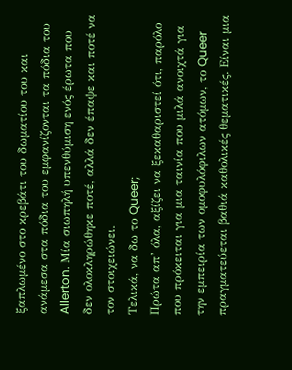ξαπλωμένο στο κρεβάτι του δωματίου του και ανάμεσα στα πόδια του εμφανίζονται τα πόδια του Allerton. Μία σιωπηλή υπενθύμιση ενός έρωτα που δεν ολοκληρώθηκε ποτέ, αλλά δεν έπαψε και ποτέ να τον στοιχειώνει.
Τελικά, να δω το Queer;
Πρώτα απ’ όλα, αξίζει να ξεκαθαριστεί ότι, παρόλο που πρόκειται για μια ταινία που μιλά ανοιχτά για την εμπειρία των ομοφυλόφιλων ατόμων, το Queer πραγματεύεται βαθιά καθολικές θεματικές. Είναι μια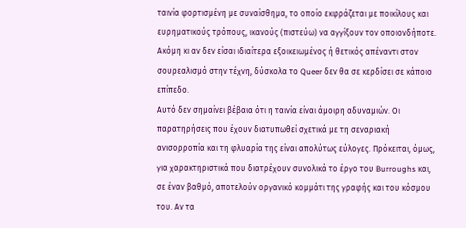ταινία φορτισμένη με συναίσθημα, το οποίο εκφράζεται με ποικίλους και ευρηματικούς τρόπους, ικανούς (πιστεύω) να αγγίξουν τον οποιονδήποτε. Ακόμη κι αν δεν είσαι ιδιαίτερα εξοικειωμένος ή θετικός απέναντι στον σουρεαλισμό στην τέχνη, δύσκολα το Queer δεν θα σε κερδίσει σε κάποιο επίπεδο.
Αυτό δεν σημαίνει βέβαια ότι η ταινία είναι άμοιρη αδυναμιών. Οι παρατηρήσεις που έχουν διατυπωθεί σχετικά με τη σεναριακή ανισορροπία και τη φλυαρία της είναι απολύτως εύλογες. Πρόκειται, όμως, για χαρακτηριστικά που διατρέχουν συνολικά το έργο του Burroughs και, σε έναν βαθμό, αποτελούν οργανικό κομμάτι της γραφής και του κόσμου του. Αν τα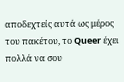αποδεχτείς αυτά ως μέρος του πακέτου, το Queer έχει πολλά να σου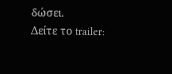δώσει.
Δείτε το trailer: